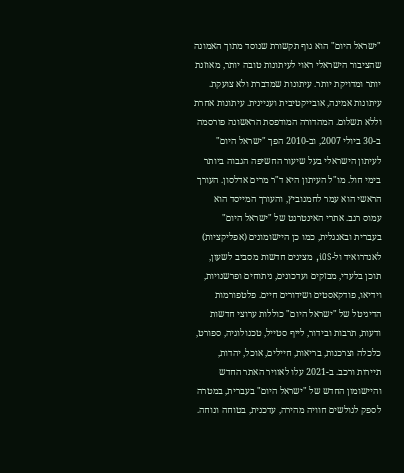"ישראל היום" הוא גוף תקשורת שנוסד מתוך האמונה שהציבור הישראלי ראוי לעיתונות טובה יותר, מאוזנת יותר ומדויקת יותר. עיתונות שמדברת ולא צועקת. עיתונות אמינה, אובייקטיבית ועניינית. עיתונות אחרת וללא תשלום. המהדורה המודפסת הראשונה פורסמה ב-30 ביולי 2007, וב-2010 הפך "ישראל היום" לעיתון הישראלי בעל שיעור החשיפה הגבוה ביותר בימי חול. מו"ל העיתון היא ד"ר מרים אדלסון. העורך הראשי הוא עמר לחמנוביץ, והעורך המייסד הוא עמוס רגב. אתרי האינטרנט של "ישראל היום" בעברית ובאנגלית, כמו כן היישומונים (אפליקציות) לאנדרואיד ול-iOS, מציגים חדשות מסביב לשעון, תוכן בלעדי, מבזקים ועדכונים, ניתוחים ופרשנויות, וידיאו, פודקאסטים ושידורים חיים. פלטפורמות הדיגיטל של "ישראל היום" כוללות ערוצי חדשות ודעות, תרבות ובידור, לייף סטייל, טכנולוגיה, ספורט, כלכלה וצרכנות, בריאות, חיילים, אוכל, יהדות, תיירות ורכב. ב-2021 עלו לאוויר האתר החדש והיישומון החדש של "ישראל היום" בעברית, במטרה לספק לגולשים חוויה מהירה, עדכנית, בטוחה ונוחה.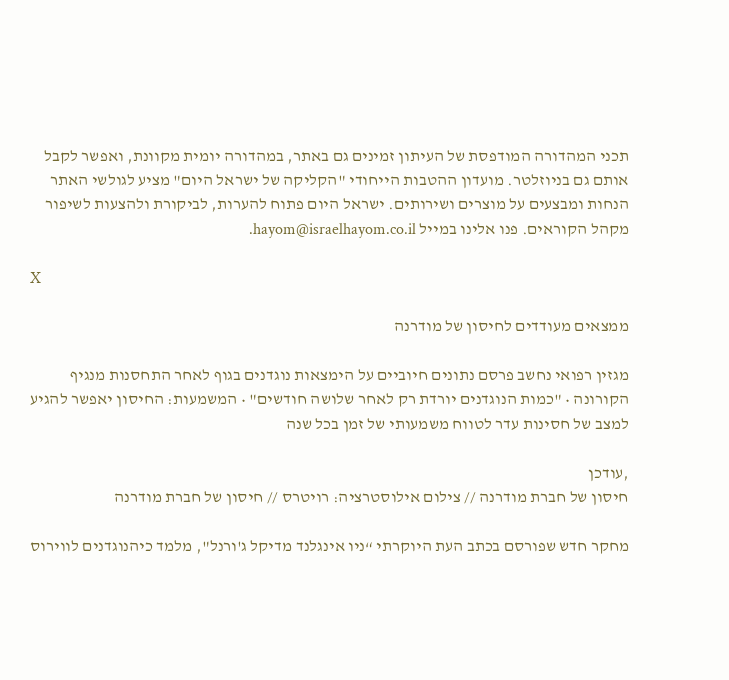תכני המהדורה המודפסת של העיתון זמינים גם באתר, במהדורה יומית מקוונת, ואפשר לקבל אותם גם בניוזלטר. מועדון ההטבות הייחודי "הקליקה של ישראל היום" מציע לגולשי האתר הנחות ומבצעים על מוצרים ושירותים. ישראל היום פתוח להערות, לביקורת ולהצעות לשיפור מקהל הקוראים. פנו אלינו במייל hayom@israelhayom.co.il.

X

ממצאים מעודדים לחיסון של מודרנה

מגזין רפואי נחשב פרסם נתונים חיוביים על הימצאות נוגדנים בגוף לאחר התחסנות מנגיף הקורונה • "כמות הנוגדנים יורדת רק לאחר שלושה חודשים" • המשמעות: החיסון יאפשר להגיע למצב של חסינות עדר לטווח משמעותי של זמן בכל שנה

,עודכן
חיסון של חברת מודרנה // צילום אילוסטרציה: רויטרס // חיסון של חברת מודרנה

מחקר חדש שפורסם בכתב העת היוקרתי “ניו אינגלנד מדיקל ג'ורנל", מלמד כיהנוגדנים לווירוס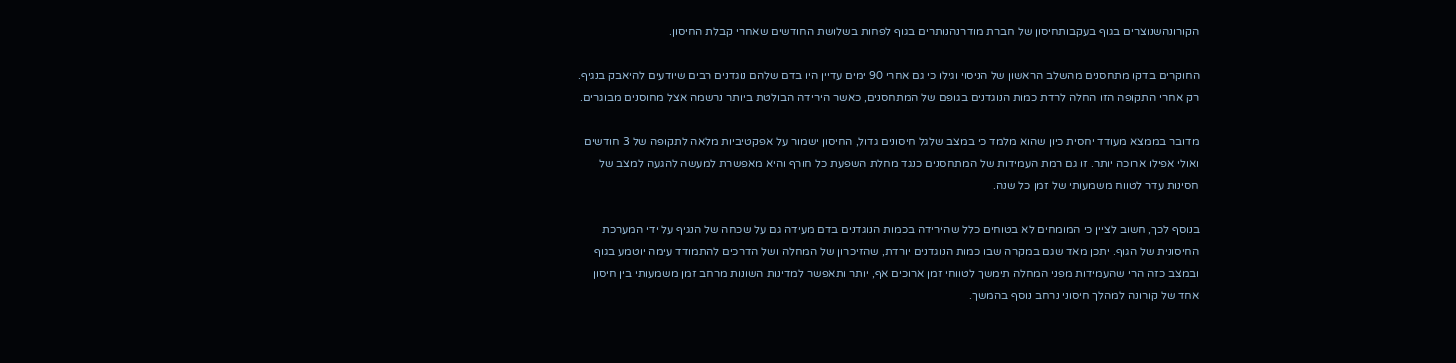הקורונהשנוצרים בגוף בעקבותחיסון של חברת מודרנהנותרים בגוף לפחות בשלושת החודשים שאחרי קבלת החיסון.

החוקרים בדקו מתחסנים מהשלב הראשון של הניסוי וגילו כי גם אחרי 90 ימים עדיין היו בדם שלהם נוגדנים רבים שיודעים להיאבק בנגיף. רק אחרי התקופה הזו החלה לרדת כמות הנוגדנים בגופם של המתחסנים, כאשר הירידה הבולטת ביותר נרשמה אצל מחוסנים מבוגרים.

מדובר בממצא מעודד יחסית כיון שהוא מלמד כי במצב שלגל חיסונים גדול, החיסון ישמור על אפקטיביות מלאה לתקופה של 3 חודשים ואולי אפילו ארוכה יותר. זו גם רמת העמידות של המתחסנים כנגד מחלת השפעת כל חורף והיא מאפשרת למעשה להגעה למצב של חסינות עדר לטווח משמעותי של זמן כל שנה.

בנוסף לכך, חשוב לציין כי המומחים לא בטוחים כלל שהירידה בכמות הנוגדנים בדם מעידה גם על שכחה של הנגיף על ידי המערכת החיסונית של הגוף. יתכן מאד שגם במקרה שבו כמות הנוגדנים יורדת, שהזיכרון של המחלה ושל הדרכים להתמודד עימה יוטמע בגוף ובמצב כזה הרי שהעמידות מפני המחלה תימשך לטווחי זמן ארוכים אף, יותר ותאפשר למדינות השונות מרחב זמן משמעותי בין חיסון אחד של קורונה למהלך חיסוני נרחב נוסף בהמשך.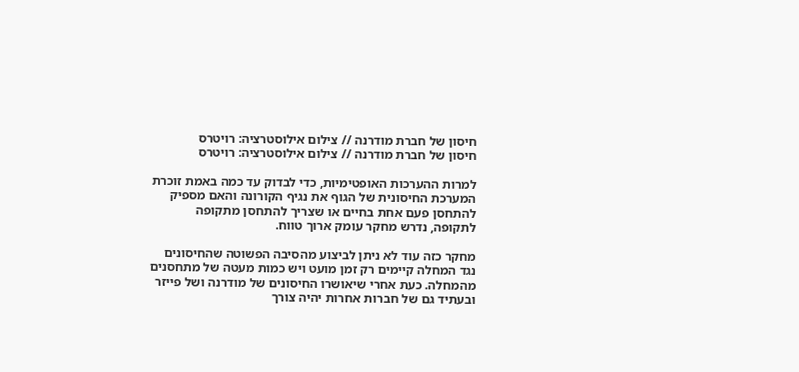חיסון של חברת מודרנה // צילום אילוסטרציה: רויטרס
חיסון של חברת מודרנה // צילום אילוסטרציה: רויטרס

למרות ההערכות האופטימיות, כדי לבדוק עד כמה באמת זוכרת המערכת החיסונית של הגוף את נגיף הקורונה והאם מספיק להתחסן פעם אחת בחיים או שצריך להתחסן מתקופה לתקופה, נדרש מחקר עומק ארוך טווח.

מחקר כזה עוד לא ניתן לביצוע מהסיבה הפשוטה שהחיסונים נגד המחלה קיימים רק זמן מועט ויש כמות מעטה של מתחסנים מהמחלה. כעת אחרי שיאושרו החיסונים של מודרנה ושל פייזר ובעתיד גם של חברות אחרות יהיה צורך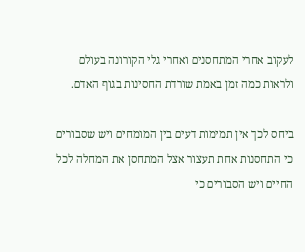לעקוב אחרי המתחסנים ואחרי גלי הקורונה בעולם ולראות כמה זמן באמת שורדת החסינות בגוף האדם.

ביחס לכך אין תמימות דעים בין המומחים ויש שסבורים כי התחסנות אחת תעצור אצל המתחסן את המחלה לכל החיים ויש הסבורים כי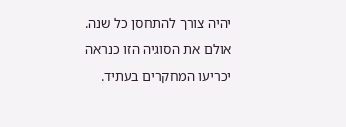יהיה צורך להתחסן כל שנה. אולם את הסוגיה הזו כנראה יכריעו המחקרים בעתיד.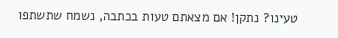טעינו? נתקן! אם מצאתם טעות בכתבה, נשמח שתשתפו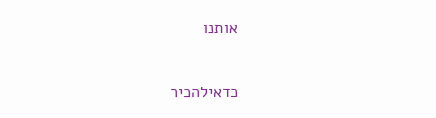אותנו

כדאילהכיר